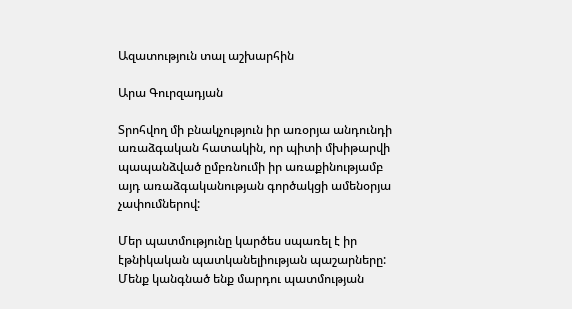Ազատություն տալ աշխարհին

Արա Գուրզադյան

Տրոհվող մի բնակչություն իր առօրյա անդունդի առաձգական հատակին, որ պիտի մխիթարվի պապանձված ըմբռնումի իր առաքինությամբ այդ առաձգականության գործակցի ամենօրյա չափումներով:

Մեր պատմությունը կարծես սպառել է իր էթնիկական պատկանելիության պաշարները: Մենք կանգնած ենք մարդու պատմության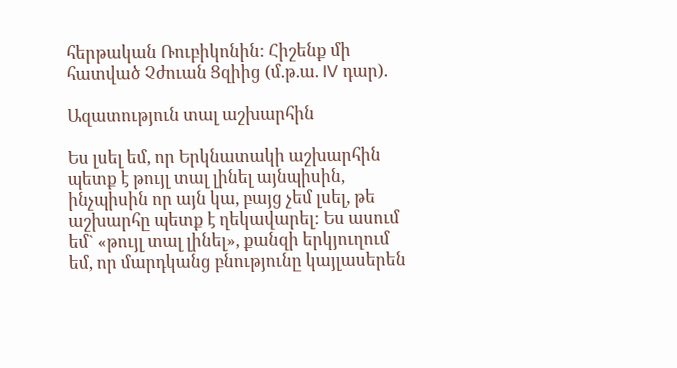հերթական Ռուբիկոնին: Հիշենք մի հատված Չժուան Ցզիից (մ.թ.ա. IV դար).

Ազատություն տալ աշխարհին

Ես լսել եմ, որ Երկնատակի աշխարհին պետք է թույլ տալ լինել այնպիսին, ինչպիսին որ այն կա, բայց չեմ լսել, թե աշխարհը պետք է ղեկավարել: Ես ասում եմ` «թույլ տալ լինել», քանզի երկյուղում եմ, որ մարդկանց բնությունը կայլասերեն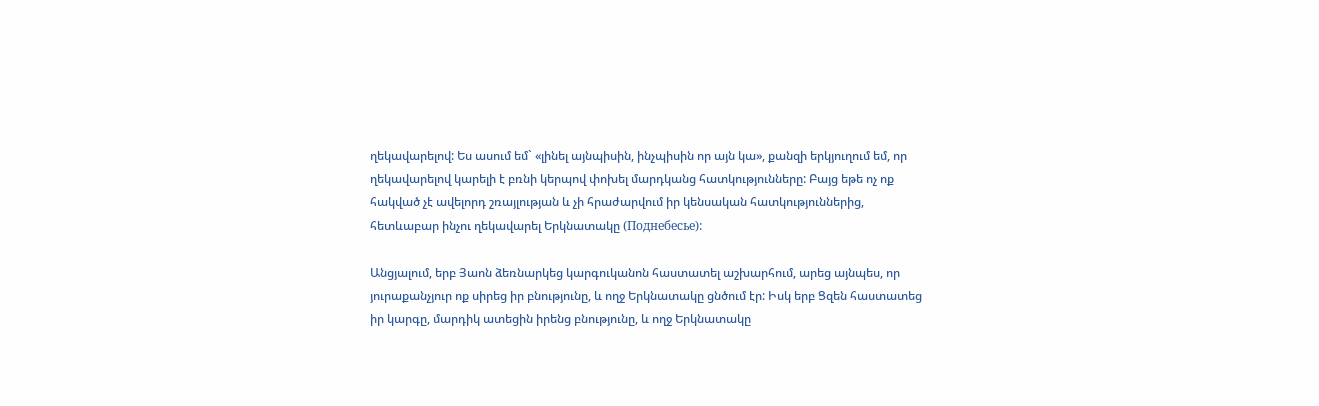ղեկավարելով: Ես ասում եմ` «լինել այնպիսին, ինչպիսին որ այն կա», քանզի երկյուղում եմ, որ ղեկավարելով կարելի է բռնի կերպով փոխել մարդկանց հատկությունները: Բայց եթե ոչ ոք հակված չէ ավելորդ շռայլության և չի հրաժարվում իր կենսական հատկություններից, հետևաբար ինչու ղեկավարել Երկնատակը (Поднебесье):

Անցյալում, երբ Յաոն ձեռնարկեց կարգուկանոն հաստատել աշխարհում, արեց այնպես, որ յուրաքանչյուր ոք սիրեց իր բնությունը, և ողջ Երկնատակը ցնծում էր: Իսկ երբ Ցզեն հաստատեց իր կարգը, մարդիկ ատեցին իրենց բնությունը, և ողջ Երկնատակը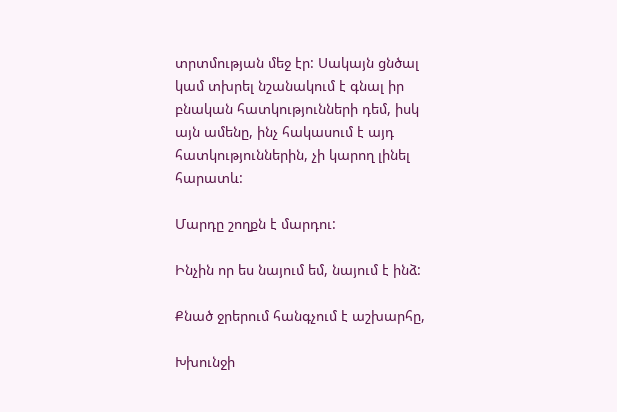տրտմության մեջ էր: Սակայն ցնծալ կամ տխրել նշանակում է գնալ իր բնական հատկությունների դեմ, իսկ այն ամենը, ինչ հակասում է այդ հատկություններին, չի կարող լինել հարատև:

Մարդը շողքն է մարդու:

Ինչին որ ես նայում եմ, նայում է ինձ:

Քնած ջրերում հանգչում է աշխարհը,

Խխունջի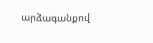արձագանքով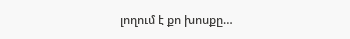լողում է քո խոսքը…